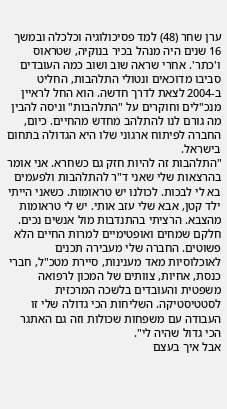ערן שחר (48) למד פסיכולוגיה וכלכלה ובמשך 16 שנים היה מנהל בכיר בנוקיה, שטראוס ו'כתר'. אחרי שראה שוב ושוב כמה העובדים סביבו מדוכאים ונטולי התלהבות, החליט ב-2004 לצאת לדרך חדשה. הוא החל לראיין מנכ"לים וחוקרים על "התלהבות" וניסה להבין מה גורם לנו להתלהב מחדש מהחיים. כיום, החברה לפיתוח ארגוני שלו היא הגדולה בתחום בישראל.
"התלהבות זה להיות חזק גם כשחרא. אני אומר בהרצאות שלי שאני ד"ר להתלהבות ולפעמים בא לי לבכות. לכולנו יש טראומות. כשאני הייתי ילד קטן, אבא שלי עזב אותי. יש לי טראומות מהצבא. הרציתי בהתנדבות מול אנשים נכים. חלקם שמחים ואופטימיים למרות החיים הלא פשוטים. החברה שלי מעבירה תכנים לאוכלוסיות מאד מענינות, סיירת מטכ"ל, חברי כנסת, אחיות, צוותים של המכון לרפואה משפטית והעובדים בלשכה המרכזית לסטטיסטיקה. השליחות הכי גדולה שלי זו העבודה עם משפחות שכולות וזה גם האתגר הכי גדול שהיה לי".
אבל איך בעצם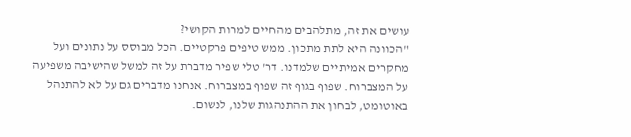עושים את זה, מתלהבים מהחיים למרות הקושי?
"הכוונה היא לתת מתכון. ממש טיפים פרקטיים. הכל מבוסס על נתונים ועל מחקרים אמיתיים שלמדנו. דר' טלי שפיר מדברת על זה למשל שהישיבה משפיעה על המצברוח. שפוף בגוף זה שפוף במצברוח. אנחנו מדברים גם על לא להתנהל באוטומט, לבחון את ההתנהגות שלנו, לנשום.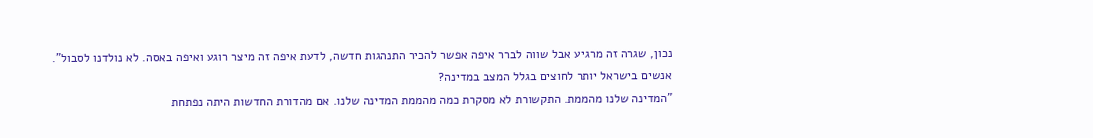נכון, שגרה זה מרגיע אבל שווה לברר איפה אפשר להכיר התנהגות חדשה, לדעת איפה זה מיצר רוגע ואיפה באסה. לא נולדנו לסבול".
אנשים בישראל יותר לחוצים בגלל המצב במדינה?
"המדינה שלנו מהממת. התקשורת לא מסקרת כמה מהממת המדינה שלנו. אם מהדורת החדשות היתה נפתחת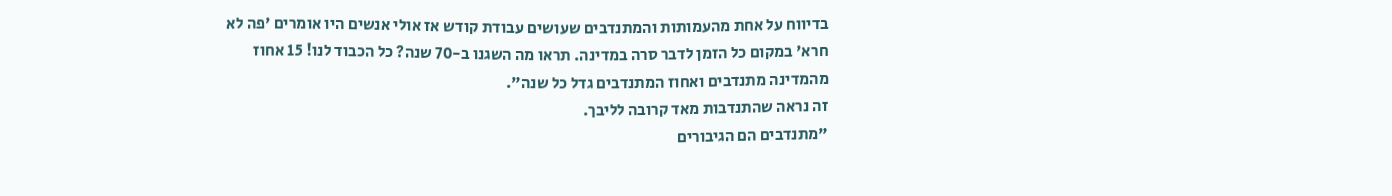בדיווח על אחת מהעמותות והמתנדבים שעושים עבודת קודש אז אולי אנשים היו אומרים 'פה לא חרא' במקום כל הזמן לדבר סרה במדינה. תראו מה השגנו ב-70 שנה? כל הכבוד לנו! 15 אחוז מהמדינה מתנדבים ואחוז המתנדבים גדל כל שנה".
זה נראה שהתנדבות מאד קרובה לליבך.
"מתנדבים הם הגיבורים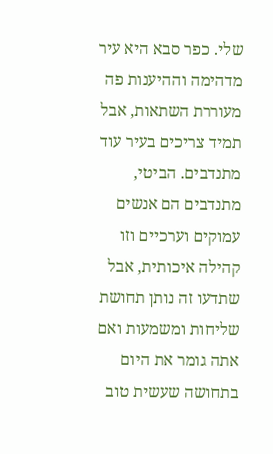שלי. כפר סבא היא עיר מדהימה וההיענות פה מעוררת השתאות, אבל תמיד צריכים בעיר עוד מתנדבים. הביטי, מתנדבים הם אנשים עמוקים וערכיים וזו קהילה איכותית, אבל שתדעו זה נותן תחושת שליחות ומשמעות ואם אתה גומר את היום בתחושה שעשית טוב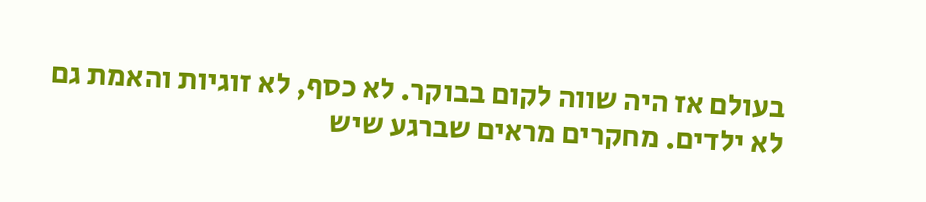בעולם אז היה שווה לקום בבוקר. לא כסף, לא זוגיות והאמת גם לא ילדים. מחקרים מראים שברגע שיש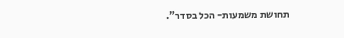תחושת משמעות- הכל בסדר".